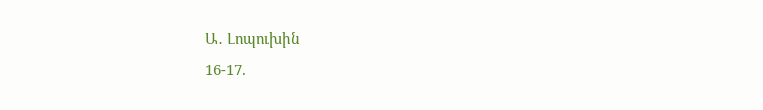Ա․ Լոպուխին
16-17.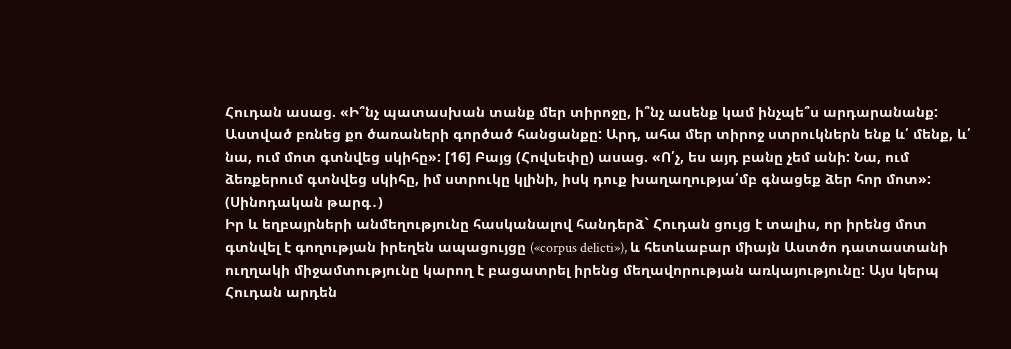Հուդան ասաց. «Ի՞նչ պատասխան տանք մեր տիրոջը, ի՞նչ ասենք կամ ինչպե՞ս արդարանանք: Աստված բռնեց քո ծառաների գործած հանցանքը: Արդ, ահա մեր տիրոջ ստրուկներն ենք և՛ մենք, և՛ նա, ում մոտ գտնվեց սկիհը»: [16] Բայց (Հովսեփը) ասաց. «Ո՛չ, ես այդ բանը չեմ անի: Նա, ում ձեռքերում գտնվեց սկիհը, իմ ստրուկը կլինի, իսկ դուք խաղաղությա՛մբ գնացեք ձեր հոր մոտ»: (Սինոդական թարգ․)
Իր և եղբայրների անմեղությունը հասկանալով հանդերձ` Հուդան ցույց է տալիս, որ իրենց մոտ գտնվել է գողության իրեղեն ապացույցը («corpus delicti»), և հետևաբար միայն Աստծո դատաստանի ուղղակի միջամտությունը կարող է բացատրել իրենց մեղավորության առկայությունը: Այս կերպ Հուդան արդեն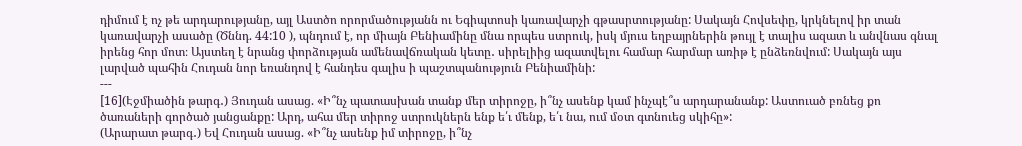դիմում է ոչ թե արդարությանը, այլ Աստծո որորմածությանն ու Եգիպտոսի կառավարչի գթասրտությանը: Սակայն Հովսեփը, կրկնելով իր տան կառավարչի ասածը (Ծննդ. 44:10 ), պնդում է, որ միայն Բենիամինը մնա որպես ստրուկ, իսկ մյուս եղբայրներին թույլ է տալիս ազատ և անվնաս գնալ իրենց հոր մոտ։ Այստեղ է նրանց փորձության ամենավճռական կետը․ սիրելիից ազատվելու համար հարմար առիթ է ընձեռնվում: Սակայն այս լարված պահին Հուդան նոր եռանդով է հանդես գալիս ի պաշտպանություն Բենիամինի:
---
[16](Էջմիածին թարգ․) Յուդան ասաց. «Ի՞նչ պատասխան տանք մեր տիրոջը, ի՞նչ ասենք կամ ինչպէ՞ս արդարանանք: Աստուած բռնեց քո ծառաների գործած յանցանքը: Արդ, ահա մեր տիրոջ ստրուկներն ենք ե՛ւ մենք, ե՛ւ նա, ում մօտ գտնուեց սկիհը»:
(Արարատ թարգ․) Եվ Հուդան ասաց. «Ի՞նչ ասենք իմ տիրոջը, ի՞նչ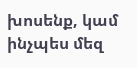խոսենք, կամ ինչպես մեզ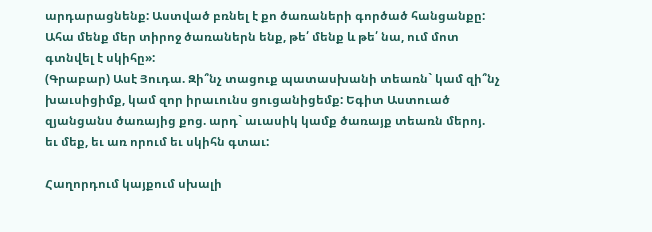արդարացնենք: Աստված բռնել է քո ծառաների գործած հանցանքը: Ահա մենք մեր տիրոջ ծառաներն ենք, թե՛ մենք և թե՛ նա, ում մոտ գտնվել է սկիհը»:
(Գրաբար) Ասէ Յուդա. Զի՞նչ տացուք պատասխանի տեառն` կամ զի՞նչ խաւսիցիմք, կամ զոր իրաւունս ցուցանիցեմք: Եգիտ Աստուած զյանցանս ծառայից քոց. արդ` աւասիկ կամք ծառայք տեառն մերոյ. եւ մեք, եւ առ որում եւ սկիհն գտաւ:

Հաղորդում կայքում սխալի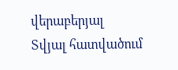վերաբերյալ
Տվյալ հատվածում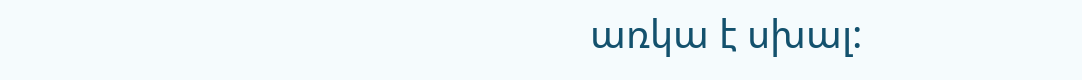առկա է սխալ: